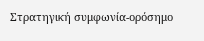Στρατηγική συμφωνία-ορόσημο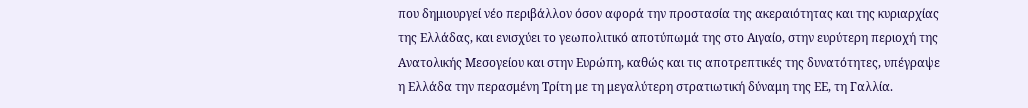που δημιουργεί νέο περιβάλλον όσον αφορά την προστασία της ακεραιότητας και της κυριαρχίας της Ελλάδας, και ενισχύει το γεωπολιτικό αποτύπωμά της στο Αιγαίο, στην ευρύτερη περιοχή της Ανατολικής Μεσογείου και στην Ευρώπη, καθώς και τις αποτρεπτικές της δυνατότητες, υπέγραψε η Ελλάδα την περασμένη Τρίτη με τη μεγαλύτερη στρατιωτική δύναμη της ΕΕ, τη Γαλλία.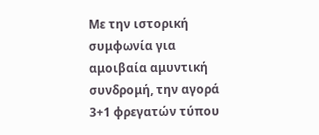Με την ιστορική συμφωνία για αμοιβαία αμυντική συνδρομή, την αγορά 3+1 φρεγατών τύπου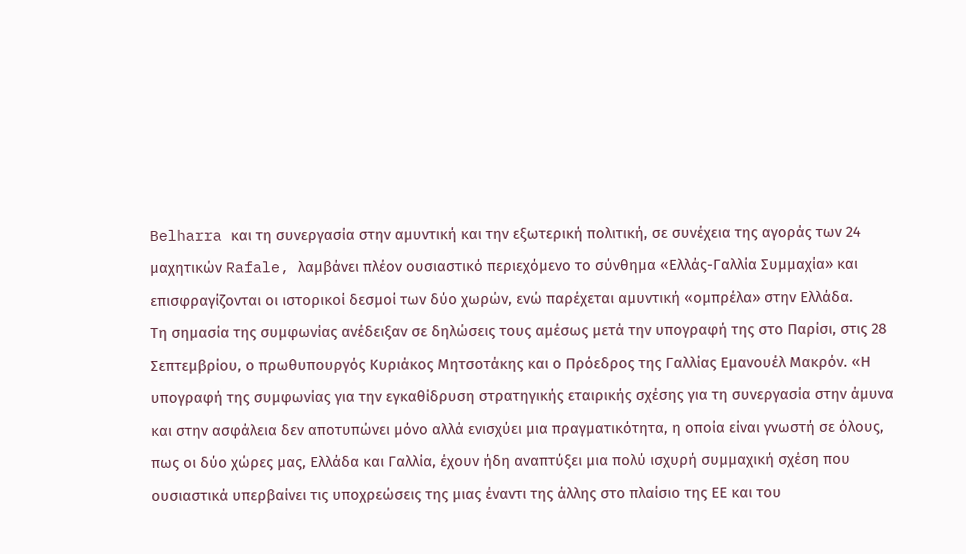Belharra και τη συνεργασία στην αμυντική και την εξωτερική πολιτική, σε συνέχεια της αγοράς των 24 μαχητικών Rafale, λαμβάνει πλέον ουσιαστικό περιεχόμενο το σύνθημα «Ελλάς-Γαλλία Συμμαχία» και επισφραγίζονται οι ιστορικοί δεσμοί των δύο χωρών, ενώ παρέχεται αμυντική «ομπρέλα» στην Ελλάδα.
Τη σημασία της συμφωνίας ανέδειξαν σε δηλώσεις τους αμέσως μετά την υπογραφή της στο Παρίσι, στις 28 Σεπτεμβρίου, ο πρωθυπουργός Κυριάκος Μητσοτάκης και ο Πρόεδρος της Γαλλίας Εμανουέλ Μακρόν. «Η υπογραφή της συμφωνίας για την εγκαθίδρυση στρατηγικής εταιρικής σχέσης για τη συνεργασία στην άμυνα και στην ασφάλεια δεν αποτυπώνει μόνο αλλά ενισχύει μια πραγματικότητα, η οποία είναι γνωστή σε όλους, πως οι δύο χώρες μας, Ελλάδα και Γαλλία, έχουν ήδη αναπτύξει μια πολύ ισχυρή συμμαχική σχέση που ουσιαστικά υπερβαίνει τις υποχρεώσεις της μιας έναντι της άλλης στο πλαίσιο της ΕΕ και του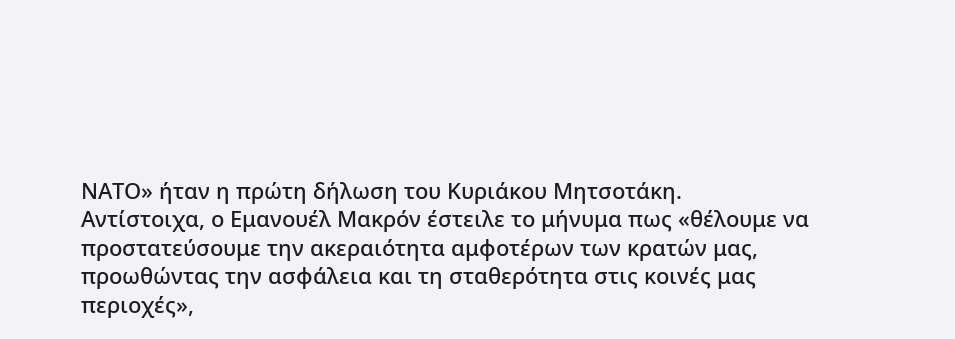ΝΑΤΟ» ήταν η πρώτη δήλωση του Κυριάκου Μητσοτάκη.
Αντίστοιχα, ο Εμανουέλ Μακρόν έστειλε το μήνυμα πως «θέλουμε να προστατεύσουμε την ακεραιότητα αμφοτέρων των κρατών μας, προωθώντας την ασφάλεια και τη σταθερότητα στις κοινές μας περιοχές»,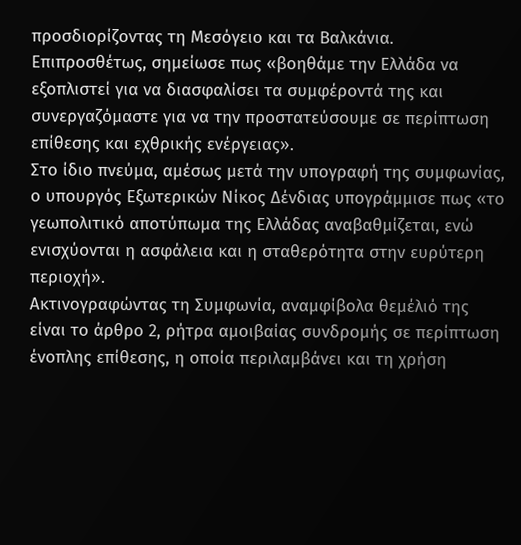προσδιορίζοντας τη Μεσόγειο και τα Βαλκάνια. Επιπροσθέτως, σημείωσε πως «βοηθάμε την Ελλάδα να εξοπλιστεί για να διασφαλίσει τα συμφέροντά της και συνεργαζόμαστε για να την προστατεύσουμε σε περίπτωση επίθεσης και εχθρικής ενέργειας».
Στο ίδιο πνεύμα, αμέσως μετά την υπογραφή της συμφωνίας, ο υπουργός Εξωτερικών Νίκος Δένδιας υπογράμμισε πως «το γεωπολιτικό αποτύπωμα της Ελλάδας αναβαθμίζεται, ενώ ενισχύονται η ασφάλεια και η σταθερότητα στην ευρύτερη περιοχή».
Ακτινογραφώντας τη Συμφωνία, αναμφίβολα θεμέλιό της είναι το άρθρο 2, ρήτρα αμοιβαίας συνδρομής σε περίπτωση ένοπλης επίθεσης, η οποία περιλαμβάνει και τη χρήση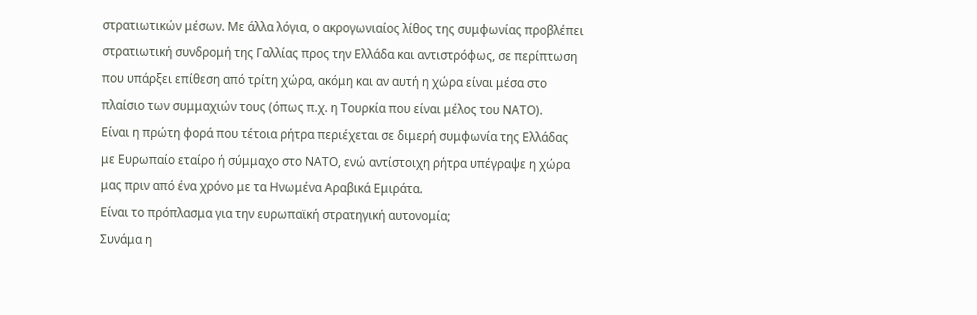στρατιωτικών μέσων. Με άλλα λόγια, ο ακρογωνιαίος λίθος της συμφωνίας προβλέπει στρατιωτική συνδρομή της Γαλλίας προς την Ελλάδα και αντιστρόφως, σε περίπτωση που υπάρξει επίθεση από τρίτη χώρα, ακόμη και αν αυτή η χώρα είναι μέσα στο πλαίσιο των συμμαχιών τους (όπως π.χ. η Τουρκία που είναι μέλος του ΝΑΤΟ).
Είναι η πρώτη φορά που τέτοια ρήτρα περιέχεται σε διμερή συμφωνία της Ελλάδας με Ευρωπαίο εταίρο ή σύμμαχο στο ΝΑΤΟ, ενώ αντίστοιχη ρήτρα υπέγραψε η χώρα μας πριν από ένα χρόνο με τα Ηνωμένα Αραβικά Εμιράτα.
Είναι το πρόπλασμα για την ευρωπαϊκή στρατηγική αυτονομία;
Συνάμα η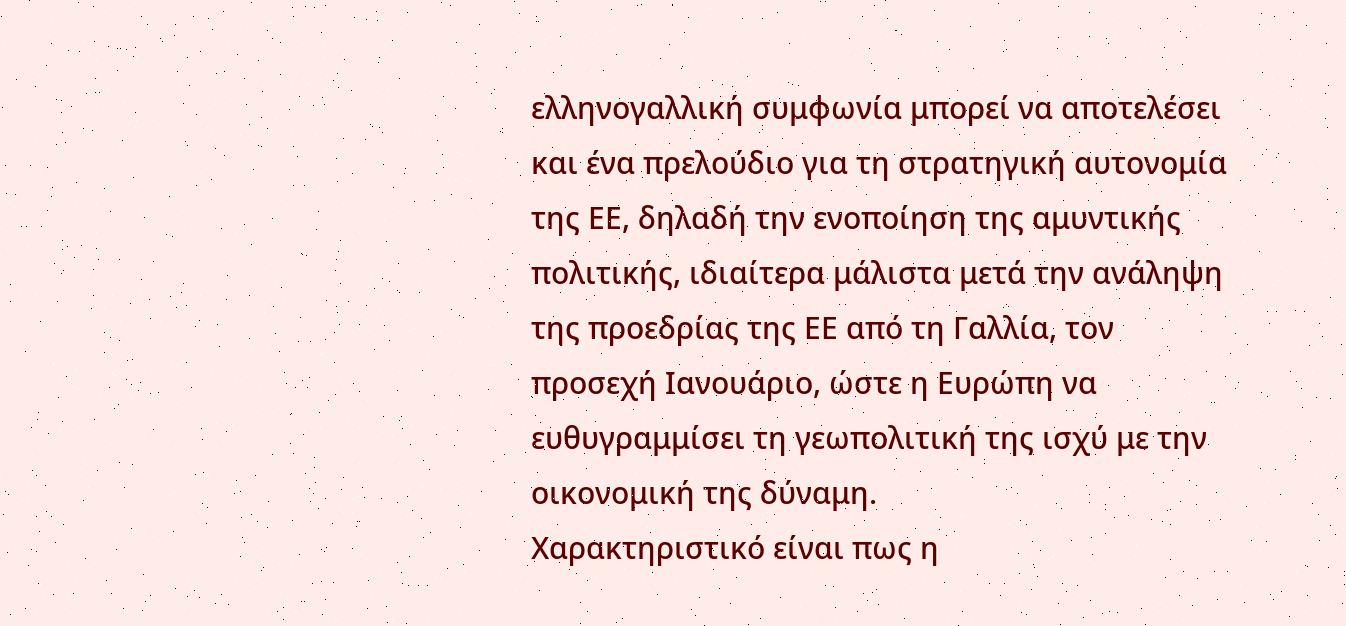ελληνογαλλική συμφωνία μπορεί να αποτελέσει και ένα πρελούδιο για τη στρατηγική αυτονομία της ΕΕ, δηλαδή την ενοποίηση της αμυντικής πολιτικής, ιδιαίτερα μάλιστα μετά την ανάληψη της προεδρίας της ΕΕ από τη Γαλλία, τον προσεχή Ιανουάριο, ώστε η Ευρώπη να ευθυγραμμίσει τη γεωπολιτική της ισχύ με την οικονομική της δύναμη.
Χαρακτηριστικό είναι πως η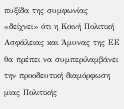πυξίδα της συμφωνίας «δείχνει» ότι η Κοινή Πολιτική Ασφάλειας και Άμυνας της ΕΕ θα πρέπει να συμπεριλαμβάνει την προοδευτική διαμόρφωση μιας Πολιτικής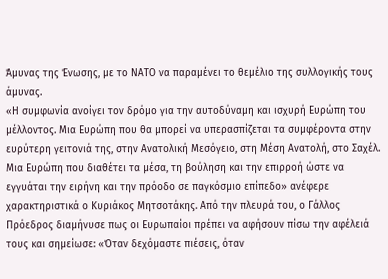Άμυνας της Ένωσης, με το ΝΑΤΟ να παραμένει το θεμέλιο της συλλογικής τους άμυνας.
«Η συμφωνία ανοίγει τον δρόμο για την αυτοδύναμη και ισχυρή Ευρώπη του μέλλοντος. Μια Ευρώπη που θα μπορεί να υπερασπίζεται τα συμφέροντα στην ευρύτερη γειτονιά της, στην Ανατολική Μεσόγειο, στη Μέση Ανατολή, στο Σαχέλ. Μια Ευρώπη που διαθέτει τα μέσα, τη βούληση και την επιρροή ώστε να εγγυάται την ειρήνη και την πρόοδο σε παγκόσμιο επίπεδο» ανέφερε χαρακτηριστικά ο Κυριάκος Μητσοτάκης. Από την πλευρά του, ο Γάλλος Πρόεδρος διαμήνυσε πως οι Ευρωπαίοι πρέπει να αφήσουν πίσω την αφέλειά τους και σημείωσε: «Όταν δεχόμαστε πιέσεις, όταν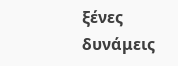ξένες δυνάμεις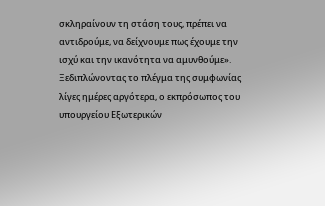σκληραίνουν τη στάση τους, πρέπει να αντιδρούμε, να δείχνουμε πως έχουμε την ισχύ και την ικανότητα να αμυνθούμε».
Ξεδιπλώνοντας το πλέγμα της συμφωνίας λίγες ημέρες αργότερα, ο εκπρόσωπος του υπουργείου Εξωτερικών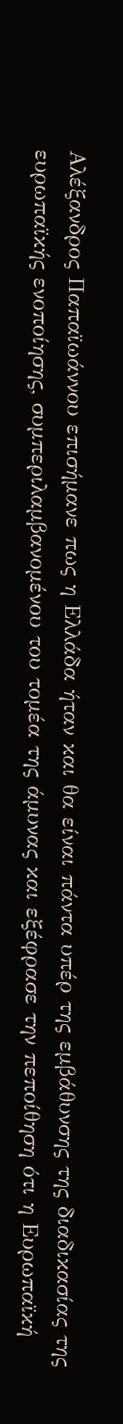Αλέξανδρος Παπαϊωάννου επισήμανε πως η Ελλάδα ήταν και θα είναι πάντα υπέρ της εμβάθυνσης της διαδικασίας της ευρωπαϊκής ενοποίησης, συμπεριλαμβανομένου του τομέα της άμυνας και εξέφρασε την πεποίθηση ότι η Ευρωπαϊκή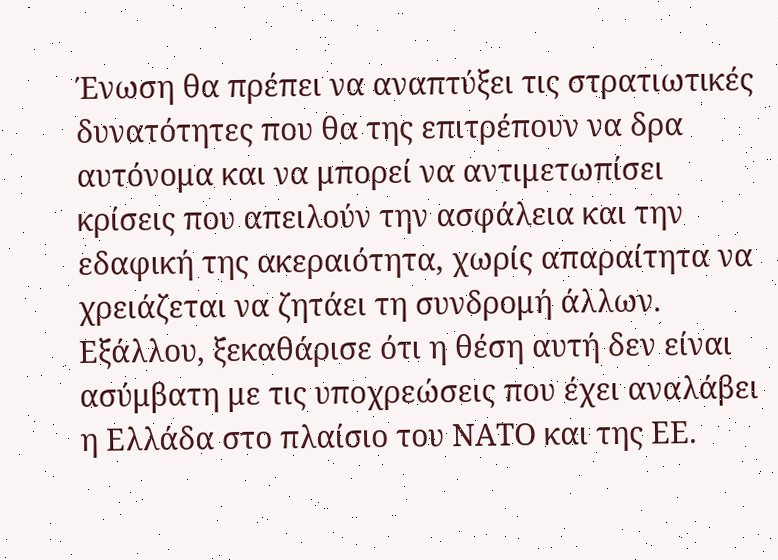Ένωση θα πρέπει να αναπτύξει τις στρατιωτικές δυνατότητες που θα της επιτρέπουν να δρα αυτόνομα και να μπορεί να αντιμετωπίσει κρίσεις που απειλούν την ασφάλεια και την εδαφική της ακεραιότητα, χωρίς απαραίτητα να χρειάζεται να ζητάει τη συνδρομή άλλων. Εξάλλου, ξεκαθάρισε ότι η θέση αυτή δεν είναι ασύμβατη με τις υποχρεώσεις που έχει αναλάβει η Ελλάδα στο πλαίσιο του ΝΑΤΟ και της ΕΕ.